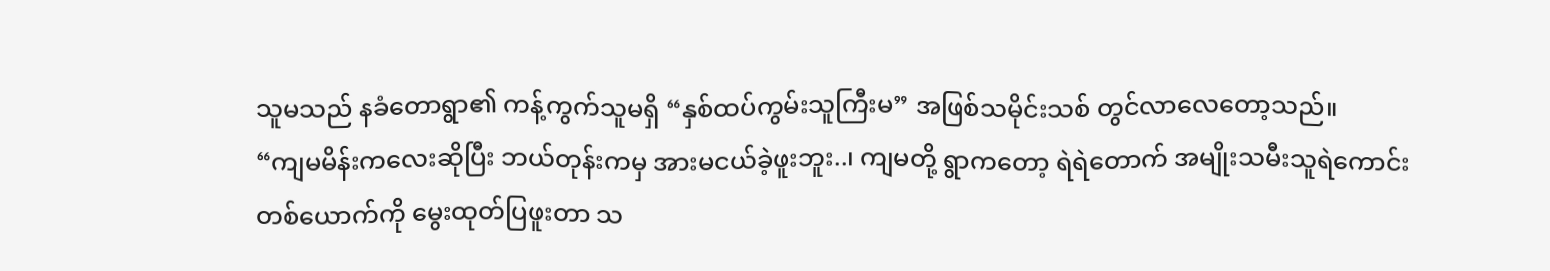သူမသည် နခံတောရွာ၏ ကန့်ကွက်သူမရှိ “နှစ်ထပ်ကွမ်းသူကြီးမ” အဖြစ်သမိုင်းသစ် တွင်လာလေတော့သည်။
“ကျမမိန်းကလေးဆိုပြီး ဘယ်တုန်းကမှ အားမငယ်ခဲ့ဖူးဘူး..၊ ကျမတို့ ရွာကတော့ ရဲရဲတောက် အမျိုးသမီးသူရဲကောင်း တစ်ယောက်ကို မွေးထုတ်ပြဖူးတာ သ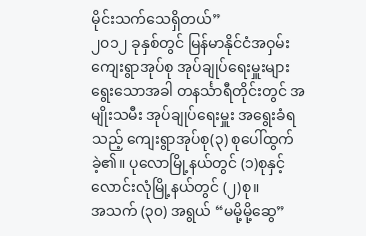မိုင်းသက်သေရှိတယ်”
၂၀၁၂ ခုနှစ်တွင် မြန်မာနိုင်ငံအဝှမ်း ကျေးရွာအုပ်စု အုပ်ချုပ်ရေးမှူးများ ရွေးသောအခါ တနင်္သာရီတိုင်းတွင် အမျိုးသမီး အုပ်ချုပ်ရေးမှူး အရွေးခံရသည့် ကျေးရွာအုပ်စု(၃) စုပေါ်ထွက်ခဲ့၏။ ပုလောမြို့နယ်တွင် (၁)စုနှင့် လောင်းလုံမြို့နယ်တွင် (၂)စု။
အသက် (၃၀) အရွယ် “မမို့မို့ဆွေ”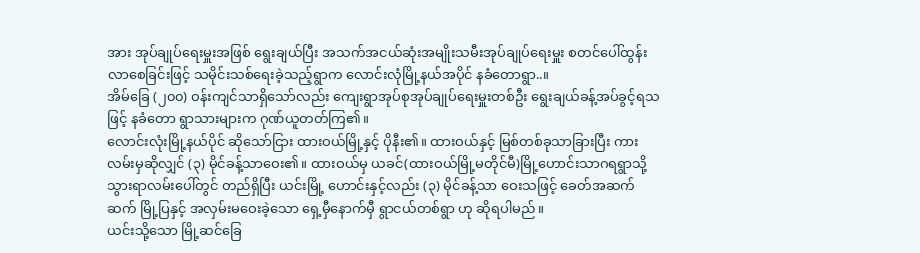အား အုပ်ချုပ်ရေးမှူးအဖြစ် ရွေးချယ်ပြီး အသက်အငယ်ဆုံးအမျိုးသမီးအုပ်ချုပ်ရေးမှူး စတင်ပေါ်ထွန်းလာစေခြင်းဖြင့် သမိုင်းသစ်ရေးခဲ့သည့်ရွာက လောင်းလုံမြို့နယ်အပိုင် နခံတောရွာ..။
အိမ်ခြေ (၂၀၀) ဝန်းကျင်သာရှိသော်လည်း ကျေးရွာအုပ်စုအုပ်ချုပ်ရေးမှူးတစ်ဦး ရွေးချယ်ခန့်အပ်ခွင့်ရသဖြင့် နခံတော ရွာသားများက ဂုဏ်ယူတတ်ကြ၏။
လောင်းလုံးမြို့နယ်ပိုင် ဆိုသော်ငြား ထားဝယ်မြို့နှင့် ပိုနီး၏။ ထားဝယ်နှင့် မြစ်တစ်ခုသာခြားပြီး ကားလမ်းမှဆိုလျှင် (၃) မိုင်ခန့်သာဝေး၏။ ထားဝယ်မှ ယခင်(ထားဝယ်မြို့မတိုင်မီ)မြို့ဟောင်းသာဂရရွာသို့ သွားရာလမ်းပေါ်တွင် တည်ရှိပြီး ယင်းမြို့ ဟောင်းနှင့်လည်း (၃) မိုင်ခန့်သာ ဝေးသဖြင့် ခေတ်အဆက်ဆက် မြို့ပြနှင့် အလှမ်းမဝေးခဲ့သော ရှေ့မှီနောက်မှီ ရွာငယ်တစ်ရွာ ဟု ဆိုရပါမည်။
ယင်းသို့သော မြို့ဆင်ခြေ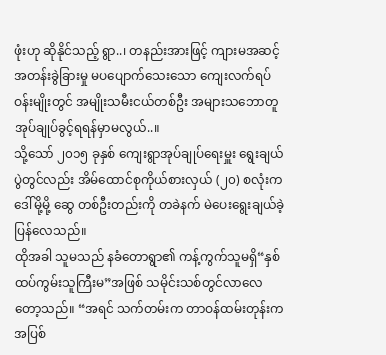ဖုံးဟု ဆိုနိုင်သည့် ရွာ..၊ တနည်းအားဖြင့် ကျားမအဆင့်အတန်းခွဲခြားမှု မပပျောက်သေးသော ကျေးလက်ရပ်ဝန်းမျိုးတွင် အမျိုးသမီးငယ်တစ်ဦး အများသဘောတူ အုပ်ချုပ်ခွင့်ရရန်မှာမလွယ်..။
သို့သော် ၂၀၁၅ ခုနှစ် ကျေးရွာအုပ်ချုပ်ရေးမှူး ရွေးချယ်ပွဲတွင်လည်း အိမ်ထောင်စုကိုယ်စားလှယ် (၂၀) စလုံးက ဒေါ်မို့မို့ ဆွေ တစ်ဦးတည်းကို တခဲနက် မဲပေးရွေးချယ်ခဲ့ပြန်လေသည်။
ထိုအခါ သူမသည် နခံတောရွာ၏ ကန့်ကွက်သူမရှိ“နှစ်ထပ်ကွမ်းသူကြီးမ”အဖြစ် သမိုင်းသစ်တွင်လာလေတော့သည်။ “အရင် သက်တမ်းက တာဝန်ထမ်းတုန်းက အပြစ်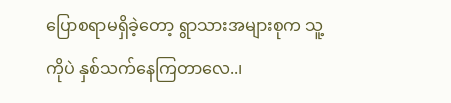ပြောစရာမရှိခဲ့တော့ ရွာသားအများစုက သူ့ကိုပဲ နှစ်သက်နေကြတာလေ..၊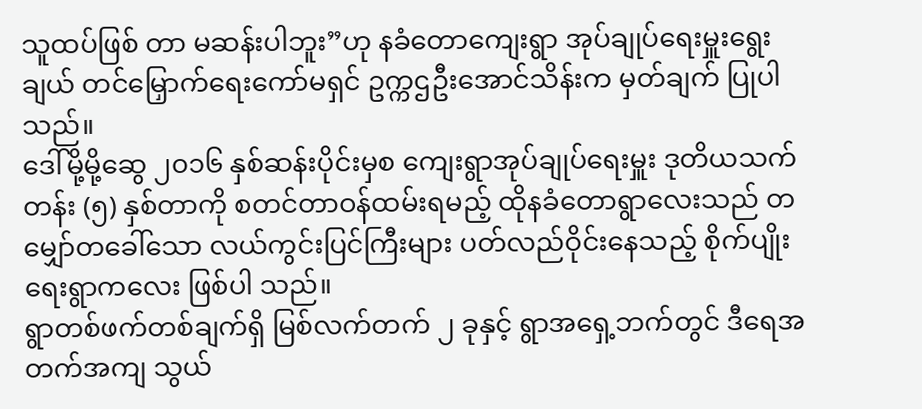သူထပ်ဖြစ် တာ မဆန်းပါဘူး”ဟု နခံတောကျေးရွာ အုပ်ချုပ်ရေးမှူးရွေးချယ် တင်မြှောက်ရေးကော်မရှင် ဥက္ကဌဦးအောင်သိန်းက မှတ်ချက် ပြုပါသည်။
ဒေါ်မို့မို့ဆွေ ၂၀၁၆ နှစ်ဆန်းပိုင်းမှစ ကျေးရွာအုပ်ချုပ်ရေးမှူး ဒုတိယသက်တန်း (၅) နှစ်တာကို စတင်တာဝန်ထမ်းရမည့် ထိုနခံတောရွာလေးသည် တမျှော်တခေါ်သော လယ်ကွင်းပြင်ကြီးများ ပတ်လည်ဝိုင်းနေသည့် စိုက်ပျိုးရေးရွာကလေး ဖြစ်ပါ သည်။
ရွာတစ်ဖက်တစ်ချက်ရှိ မြစ်လက်တက် ၂ ခုနှင့် ရွာအရှေ့ဘက်တွင် ဒီရေအတက်အကျ သွယ်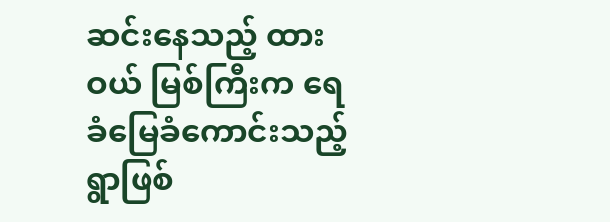ဆင်းနေသည့် ထားဝယ် မြစ်ကြီးက ရေခံမြေခံကောင်းသည့် ရွာဖြစ်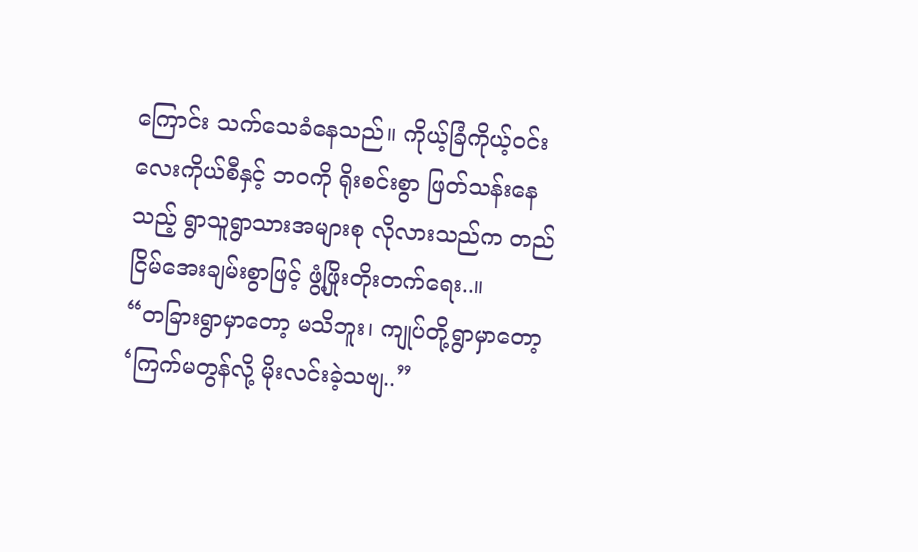ကြောင်း သက်သေခံနေသည်။ ကိုယ့်ခြံကိုယ့်ဝင်းလေးကိုယ်စီနှင့် ဘဝကို ရိုးစင်းစွာ ဖြတ်သန်းနေသည့် ရွာသူရွာသားအများစု လိုလားသည်က တည်ငြိမ်အေးချမ်းစွာဖြင့် ဖွံ့ဖြိုးတိုးတက်ရေး..။
“တခြားရွာမှာတော့ မသိဘူး၊ ကျုပ်တို့ရွာမှာတော့ ‘ကြက်မတွန်လို့ မိုးလင်းခဲ့သဗျ..”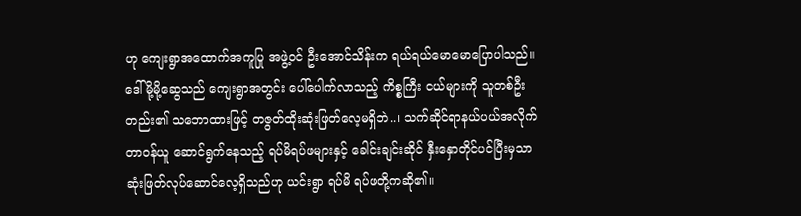ဟု ကျေးရွာအထောက်အကူပြု အဖွဲ့ဝင် ဦးအောင်သိန်းက ရယ်ရယ်မောမောပြောပါသည်။ ဒေါ်မို့မို့ဆွေသည် ကျေးရွာအတွင်း ပေါ်ပေါက်လာသည့် ကိစ္စကြီး ငယ်များကို သူတစ်ဦးတည်း၏ သဘောထားဖြင့် တဇွတ်ထိုးဆုံးဖြတ်လေ့မရှိဘဲ..၊ သက်ဆိုင်ရာနယ်ပယ်အလိုက် တာဝန်ယူ ဆောင်ရွက်နေသည့် ရပ်မိရပ်ဖများနှင့် ခေါင်းချင်းဆိုင် နှီးနှောတိုင်ပင်ပြီးမှသာ ဆုံးဖြတ်လုပ်ဆောင်လေ့ရှိသည်ဟု ယင်းရွာ ရပ်မိ ရပ်ဖတို့ကဆို၏။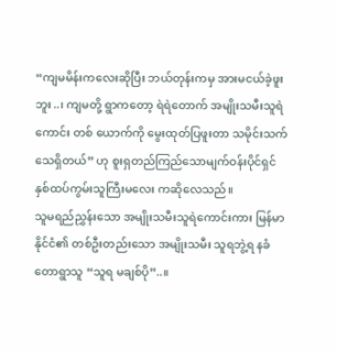“ကျမမိန်းကလေးဆိုပြီး ဘယ်တုန်းကမှ အားမငယ်ခဲ့ဖူးဘူး..၊ ကျမတို့ ရွာကတော့ ရဲရဲတောက် အမျိုးသမီးသူရဲကောင်း တစ် ယောက်ကို မွေးထုတ်ပြဖူးတာ သမိုင်းသက်သေရှိတယ်” ဟု စူးရှတည်ကြည်သောမျက်ဝန်းပိုင်ရှင် နှစ်ထပ်ကွမ်းသူကြီးမလေး ကဆိုလေသည်။
သူမရည်ညွှန်းသော အမျိုးသမီးသူရဲကောင်းကား မြန်မာနိုင်ငံ၏ တစ်ဦးတည်းသော အမျိုးသမီး သူရဘွဲ့ရ နခံတောရွာသူ “သူရ မချစ်ပို”..။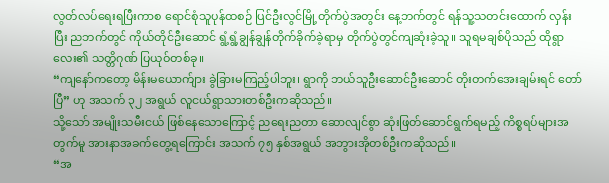လွတ်လပ်ရေးရပြီးကာစ ရောင်စုံသူပုန်ထစဉ် ပြင်ဦးလွင်မြို့တိုက်ပွဲအတွင်း နေ့ဘက်တွင် ရန်သူ့သတင်းထောက် လှန်းပြီး ညဘက်တွင် ကိုယ်တိုင်ဦးဆောင် ရွံ့ရွံ့ချွန်ချွန်တိုက်ခိုက်ခဲ့ရာမှ တိုက်ပွဲတွင်ကျဆုံးခဲ့သူ။ သူရမချစ်ပိုသည် ထိုရွာလေး၏ သတ္တိဂုဏ် ပြယုဝ်တစ်ခု။
“ကျနော်ကတော့ မိန်းမယောက်ျား ခွဲခြားမကြည့်ပါဘူး၊ ရွာကို ဘယ်သူဦးဆောင်ဦးဆောင် တိုးတက်အေးချမ်းရင် တော်ပြီ” ဟု အသက် ၃၂ အရွယ် လူငယ်ရွာသားတစ်ဦးကဆိုသည်။
သို့သော် အမျိုးသမီးငယ် ဖြစ်နေသောကြောင့် ညရေးညတာ ဆောလျင်စွာ ဆုံးဖြတ်ဆောင်ရွက်ရမည့် ကိစ္စရပ်များအတွက်မူ အားနာအခက်တွေ့ရကြောင်း အသက် ၇၅ နှစ်အရွယ် အဘွားအိုတစ်ဦးကဆိုသည်။
“အ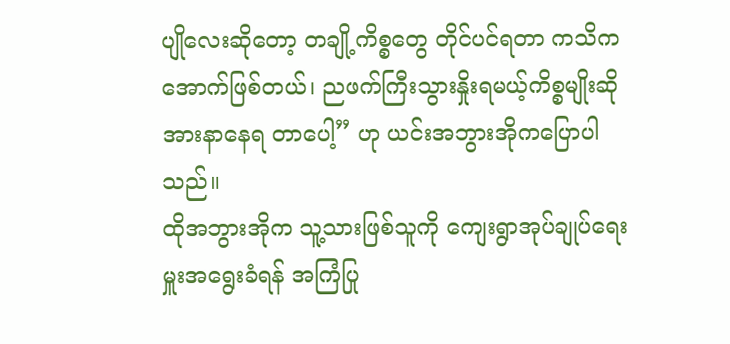ပျိုလေးဆိုတော့ တချို့ကိစ္စတွေ တိုင်ပင်ရတာ ကသိကအောက်ဖြစ်တယ်၊ ညဖက်ကြီးသွားနှိုးရမယ့်ကိစ္စမျိုးဆို အားနာနေရ တာပေါ့” ဟု ယင်းအဘွားအိုကပြောပါသည်။
ထိုအဘွားအိုက သူ့သားဖြစ်သူကို ကျေးရွာအုပ်ချုပ်ရေးမှူးအရွေးခံရန် အကြံပြု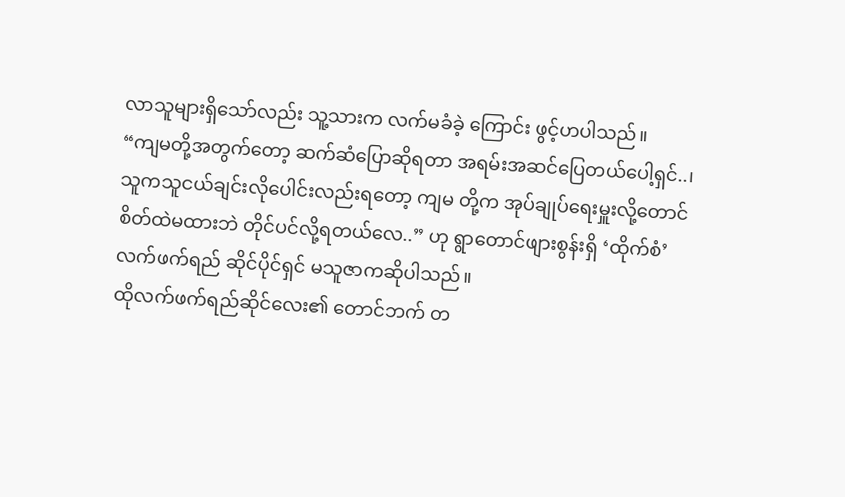လာသူများရှိသော်လည်း သူ့သားက လက်မခံခဲ့ ကြောင်း ဖွင့်ဟပါသည်။
“ကျမတို့အတွက်တော့ ဆက်ဆံပြောဆိုရတာ အရမ်းအဆင်ပြေတယ်ပေါ့ရှင်..၊ သူကသူငယ်ချင်းလိုပေါင်းလည်းရတော့ ကျမ တို့က အုပ်ချုပ်ရေးမှူးလို့တောင် စိတ်ထဲမထားဘဲ တိုင်ပင်လို့ရတယ်လေ..” ဟု ရွာတောင်ဖျားစွန်းရှိ ‘ထိုက်စံ’ လက်ဖက်ရည် ဆိုင်ပိုင်ရှင် မသူဇာကဆိုပါသည်။
ထိုလက်ဖက်ရည်ဆိုင်လေး၏ တောင်ဘက် တ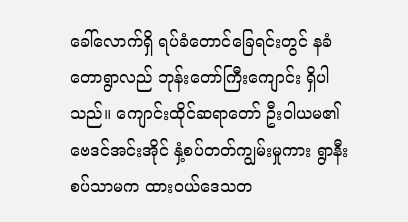ခေါ်လောက်ရှိ ရပ်ခံတောင်ခြေရင်းတွင် နခံတောရွာလည် ဘုန်းတော်ကြီးကျောင်း ရှိပါသည်။ ကျောင်းထိုင်ဆရာတော် ဦးဝါယမ၏ ဗေဒင်အင်းအိုင် နှံ့စပ်တတ်ကျွမ်းမှုကား ရွာနီးစပ်သာမက ထားဝယ်ဒေသတ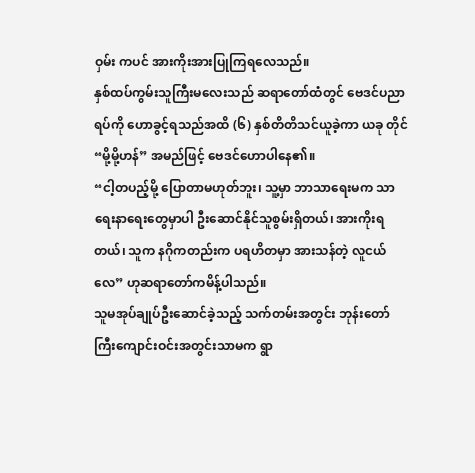ဝှမ်း ကပင် အားကိုးအားပြုကြရလေသည်။
နှစ်ထပ်ကွမ်းသူကြီးမလေးသည် ဆရာတော်ထံတွင် ဗေဒင်ပညာရပ်ကို ဟောခွင့်ရသည်အထိ (၆) နှစ်တိတိသင်ယူခဲ့ကာ ယခု တိုင် “မို့မို့ဟန်” အမည်ဖြင့် ဗေဒင်ဟောပါနေ၏။
“ငါ့တပည့်မို့ ပြောတာမဟုတ်ဘူး၊ သူ့မှာ ဘာသာရေးမက သာရေးနာရေးတွေမှာပါ ဦးဆောင်နိုင်သူစွမ်းရှိတယ်၊ အားကိုးရတယ်၊ သူက နဂိုကတည်းက ပရဟိတမှာ အားသန်တဲ့ လူငယ်လေ” ဟုဆရာတော်ကမိန့်ပါသည်။
သူမအုပ်ချုပ်ဦးဆောင်ခဲ့သည့် သက်တမ်းအတွင်း ဘုန်းတော်ကြီးကျောင်းဝင်းအတွင်းသာမက ရွာ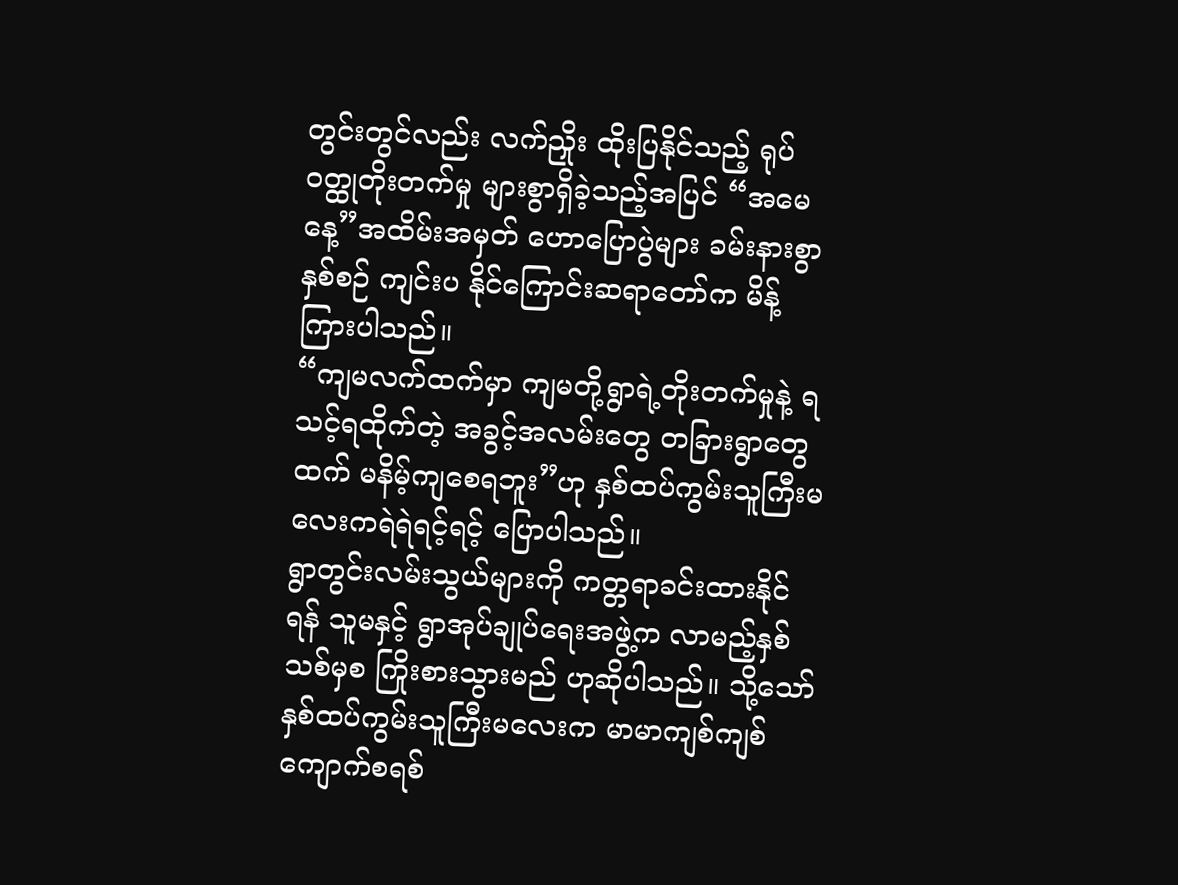တွင်းတွင်လည်း လက်ညှိုး ထိုးပြနိုင်သည့် ရုပ်ဝတ္ထုတိုးတက်မှု များစွာရှိခဲ့သည့်အပြင် “အမေနေ့”အထိမ်းအမှတ် ဟောပြောပွဲများ ခမ်းနားစွာ နှစ်စဉ် ကျင်းပ နိုင်ကြောင်းဆရာတော်က မိန့်ကြားပါသည်။
“ကျမလက်ထက်မှာ ကျမတို့ရွာရဲ့တိုးတက်မှုနဲ့ ရသင့်ရထိုက်တဲ့ အခွင့်အလမ်းတွေ တခြားရွာတွေထက် မနိမ့်ကျစေရဘူး”ဟု နှစ်ထပ်ကွမ်းသူကြီးမလေးကရဲရဲရင့်ရင့် ပြောပါသည်။
ရွာတွင်းလမ်းသွယ်များကို ကတ္တရာခင်းထားနိုင်ရန် သူမနှင့် ရွာအုပ်ချုပ်ရေးအဖွဲ့က လာမည့်နှစ်သစ်မှစ ကြိုးစားသွားမည် ဟုဆိုပါသည်။ သို့သော် နှစ်ထပ်ကွမ်းသူကြီးမလေးက မာမာကျစ်ကျစ် ကျောက်စရစ်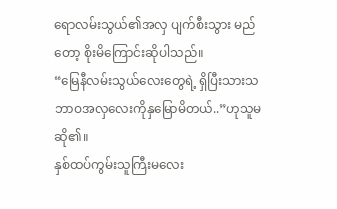ရောလမ်းသွယ်၏အလှ ပျက်စီးသွား မည်တော့ စိုးမိကြောင်းဆိုပါသည်။
“မြေနီလမ်းသွယ်လေးတွေရဲ့ ရှိပြီးသားသဘာဝအလှလေးကိုနှမြောမိတယ်..”ဟုသူမဆို၏။
နှစ်ထပ်ကွမ်းသူကြီးမလေး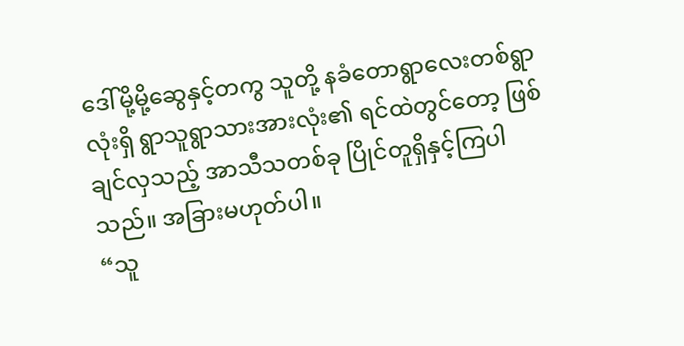ဒေါ်မို့မို့ဆွေနှင့်တကွ သူတို့ နခံတောရွာလေးတစ်ရွာလုံးရှိ ရွာသူရွာသားအားလုံး၏ ရင်ထဲတွင်တော့ ဖြစ်ချင်လှသည့် အာသီသတစ်ခု ပြိုင်တူရှိနှင့်ကြပါသည်။ အခြားမဟုတ်ပါ။
“သူ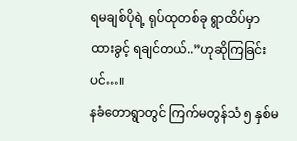ရမချစ်ပိုရဲ့ ရုပ်ထုတစ်ခု ရွာထိပ်မှာထားခွင့် ရချင်တယ်..”ဟုဆိုကြခြင်းပင်…။
နခံတောရွာတွင် ကြက်မတွန်သံ ၅ နှစ်မ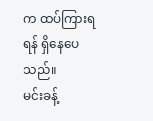က ထပ်ကြားရရန် ရှိနေပေသည်။
မင်းခန့်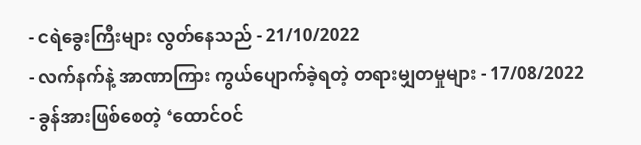- ငရဲခွေးကြီးများ လွတ်နေသည် - 21/10/2022
- လက်နက်နဲ့ အာဏာကြား ကွယ်ပျောက်ခဲ့ရတဲ့ တရားမျှတမှုများ - 17/08/2022
- ခွန်အားဖြစ်စေတဲ့ ‘ထောင်ဝင်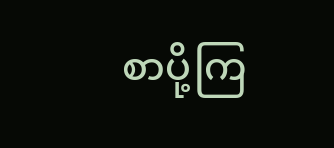စာပို့ကြ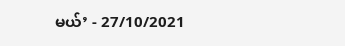မယ်’ - 27/10/2021